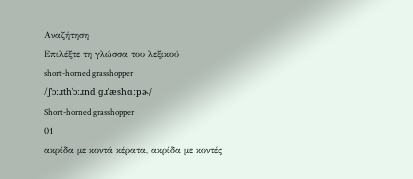Αναζήτηση
Επιλέξτε τη γλώσσα του λεξικού
short-horned grasshopper
/ʃˈɔːɹthˈɔːɹnd ɡɹˈæshɑːpɚ/
Short-horned grasshopper
01
ακρίδα με κοντά κέρατα, ακρίδα με κοντές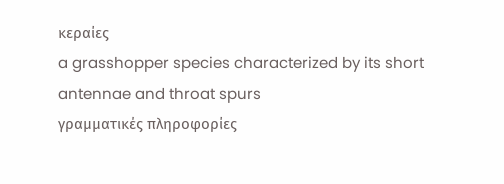κεραίες
a grasshopper species characterized by its short antennae and throat spurs
γραμματικές πληροφορίες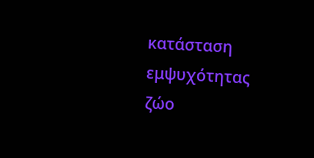κατάσταση εμψυχότητας
ζώο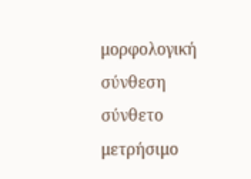μορφολογική σύνθεση
σύνθετο
μετρήσιμο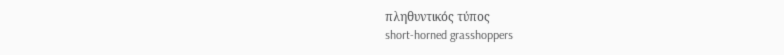πληθυντικός τύπος
short-horned grasshoppers